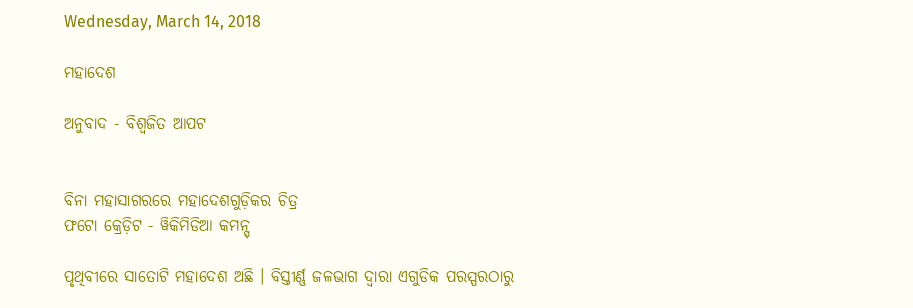Wednesday, March 14, 2018

ମହାଦେଶ

ଅନୁବାଦ - ବିଶ୍ୱଜିତ ଆପଟ


ବିନା ମହାସାଗରରେ ମହାଦେଶଗୁଡ଼ିକର ଚିତ୍ର
ଫଟୋ କ୍ରେଡ଼ିଟ - ୱିକିମିଡିଆ କମନ୍ସ୍

ପୃଥିବୀରେ ସାତୋଟି ମହାଦେଶ ଅଛି । ବିସ୍ତୀର୍ଣ୍ଣ ଜଳଭାଗ ଦ୍ୱାରା ଏଗୁଡିକ ପରସ୍ପରଠାରୁ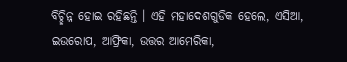ବିଚ୍ଛିନ୍ନ ହୋଇ ରହିଛନ୍ତି । ଏହି ମହାଦେଶଗୁଡିକ ହେଲେ, ଏସିଆ, ଇଉରୋପ, ଆଫ୍ରିକା, ଉତ୍ତର ଆମେରିକା,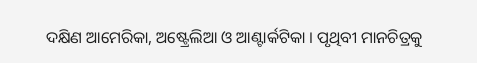ଦକ୍ଷିଣ ଆମେରିକା, ଅଷ୍ଟ୍ରେଲିଆ ଓ ଆଣ୍ଟାର୍କଟିକା । ପୃଥିବୀ ମାନଚିତ୍ରକୁ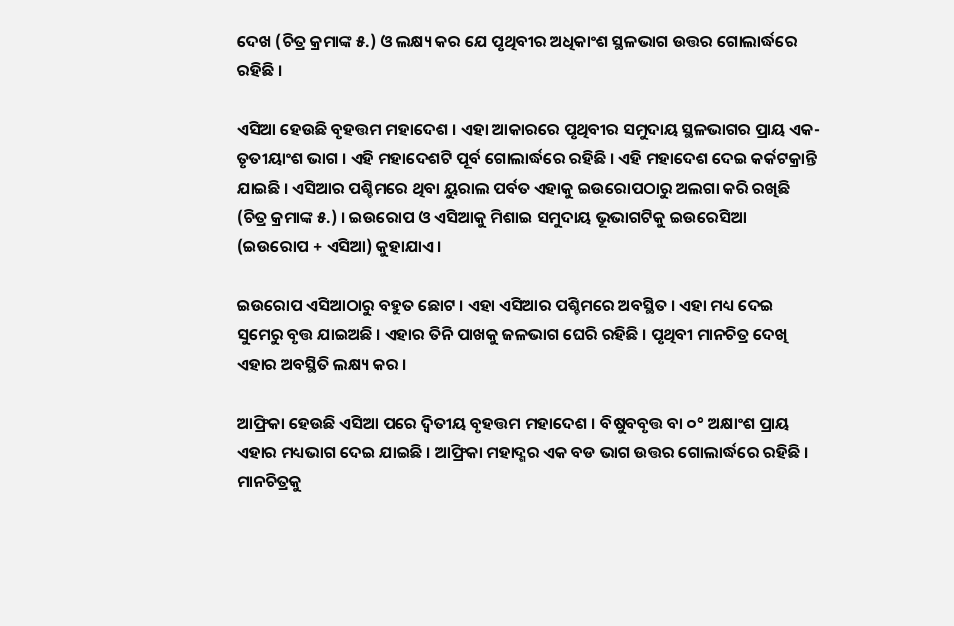ଦେଖ (ଚିତ୍ର କ୍ରମାଙ୍କ ୫.) ଓ ଲକ୍ଷ୍ୟ କର ଯେ ପୃଥିବୀର ଅଧିକାଂଶ ସ୍ଥଳଭାଗ ଉତ୍ତର ଗୋଲାର୍ଦ୍ଧରେ ରହିଛି ।

ଏସିଆ ହେଉଛି ବୃହତ୍ତମ ମହାଦେଶ । ଏହା ଆକାରରେ ପୃଥିବୀର ସମୁଦାୟ ସ୍ଥଳଭାଗର ପ୍ରାୟ ଏକ-ତୃତୀୟାଂଶ ଭାଗ । ଏହି ମହାଦେଶଟି ପୂର୍ବ ଗୋଲାର୍ଦ୍ଧରେ ରହିଛି । ଏହି ମହାଦେଶ ଦେଇ କର୍କଟକ୍ରାନ୍ତି ଯାଇଛି । ଏସିଆର ପଶ୍ଚିମରେ ଥିବା ୟୁରାଲ ପର୍ବତ ଏହାକୁ ଇଉରୋପଠାରୁ ଅଲଗା କରି ରଖିଛି (ଚିତ୍ର କ୍ରମାଙ୍କ ୫.) । ଇଉରୋପ ଓ ଏସିଆକୁ ମିଶାଇ ସମୁଦାୟ ଭୂଭାଗଟିକୁ ଇଉରେସିଆ (ଇଉରୋପ + ଏସିଆ) କୁହାଯାଏ ।

ଇଉରୋପ ଏସିଆଠାରୁ ବହୁତ ଛୋଟ । ଏହା ଏସିଆର ପଶ୍ଚିମରେ ଅବସ୍ଥିତ । ଏହା ମଧ୍ୟ ଦେଇ ସୁମେରୁ ବୃତ୍ତ ଯାଇଅଛି । ଏହାର ତିନି ପାଖକୁ ଜଳଭାଗ ଘେରି ରହିଛି । ପୃଥିବୀ ମାନଚିତ୍ର ଦେଖି ଏହାର ଅବସ୍ଥିତି ଲକ୍ଷ୍ୟ କର ।

ଆଫ୍ରିକା ହେଉଛି ଏସିଆ ପରେ ଦ୍ୱିତୀୟ ବୃହତ୍ତମ ମହାଦେଶ । ବିଷୁବବୃତ୍ତ ବା ୦° ଅକ୍ଷାଂଶ ପ୍ରାୟ ଏହାର ମଧ୍ୟଭାଗ ଦେଇ ଯାଇଛି । ଆଫ୍ରିକା ମହାଦ୍ଶର ଏକ ବଡ ଭାଗ ଉତ୍ତର ଗୋଲାର୍ଦ୍ଧରେ ରହିଛି । ମାନଚିତ୍ରକୁ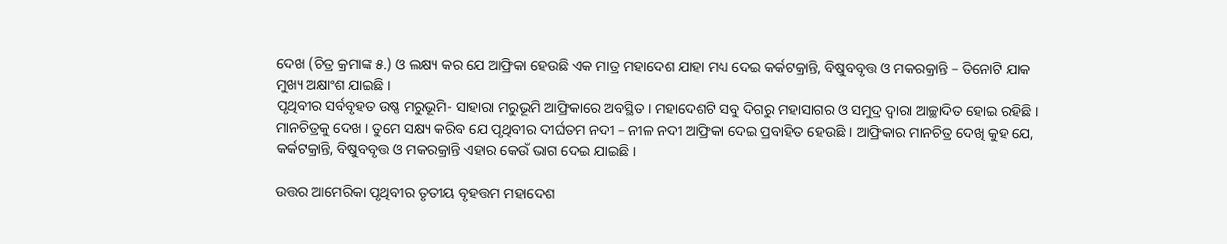ଦେଖ (ଚିତ୍ର କ୍ରମାଙ୍କ ୫.) ଓ ଲକ୍ଷ୍ୟ କର ଯେ ଆଫ୍ରିକା ହେଉଛି ଏକ ମାତ୍ର ମହାଦେଶ ଯାହା ମଧ୍ୟ ଦେଇ କର୍କଟକ୍ରାନ୍ତି, ବିଷୁବବୃତ୍ତ ଓ ମକରକ୍ରାନ୍ତି – ତିନୋଟି ଯାକ ମୁଖ୍ୟ ଅକ୍ଷାଂଶ ଯାଇଛି ।
ପୃଥିବୀର ସର୍ବବୃହତ ଉଷ୍ଣ ମରୁଭୂମି- ସାହାରା ମରୁଭୂମି ଆଫ୍ରିକାରେ ଅବସ୍ଥିତ । ମହାଦେଶଟି ସବୁ ଦିଗରୁ ମହାସାଗର ଓ ସମୁଦ୍ର ଦ୍ୱାରା ଆଚ୍ଛାଦିତ ହୋଇ ରହିଛି । ମାନଚିତ୍ରକୁ ଦେଖ । ତୁମେ ସକ୍ଷ୍ୟ କରିବ ଯେ ପୃଥିବୀର ଦୀର୍ଘତମ ନଦୀ – ନୀଳ ନଦୀ ଆଫ୍ରିକା ଦେଇ ପ୍ରବାହିତ ହେଉଛି । ଆଫ୍ରିକାର ମାନଚିତ୍ର ଦେଖି କୁହ ଯେ, କର୍କଟକ୍ରାନ୍ତି, ବିଷୁବବୃତ୍ତ ଓ ମକରକ୍ରାନ୍ତି ଏହାର କେଉଁ ଭାଗ ଦେଇ ଯାଇଛି ।

ଉତ୍ତର ଆମେରିକା ପୃଥିବୀର ତୃତୀୟ ବୃହତ୍ତମ ମହାଦେଶ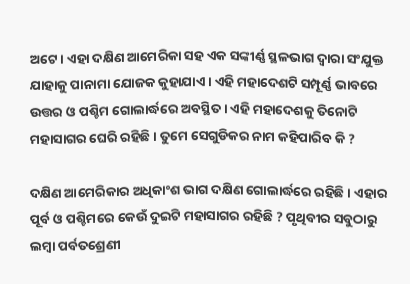ଅଟେ । ଏହା ଦକ୍ଷିଣ ଆମେରିକା ସହ ଏକ ସଙ୍କୀର୍ଣ୍ଣ ସ୍ଥଳଭାଗ ଦ୍ୱାରା ସଂଯୁକ୍ତ ଯାହାକୁ ପାନାମା ଯୋଜକ କୁହାଯାଏ । ଏହି ମହାଦେଶଟି ସମ୍ପୂର୍ଣ୍ଣ ଭାବରେ ଉତ୍ତର ଓ ପଶ୍ଚିମ ଗୋଲାର୍ଦ୍ଧରେ ଅବସ୍ଥିତ । ଏହି ମହାଦେଶକୁ ତିନୋଟି ମହାସାଗର ଘେରି ରହିଛି । ତୁମେ ସେଗୁଡିକର ନାମ କହିପାରିବ କି ?

ଦକ୍ଷିଣ ଆମେରିକାର ଅଧିକାଂଶ ଭାଗ ଦକ୍ଷିଣ ଗୋଲାର୍ଦ୍ଧରେ ରହିଛି । ଏହାର ପୂର୍ବ ଓ ପଶ୍ଚିମରେ କେଉଁ ଦୁଇଟି ମହାସାଗର ରହିଛି ? ପୃଥିବୀର ସବୁଠାରୁ ଲମ୍ବା ପର୍ବତଶ୍ରେଣୀ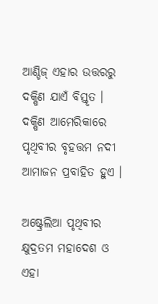ଆଣ୍ଡିଜ୍ ଏହାର ଉତ୍ତରରୁ ଦକ୍ଷିଣ ଯାଏଁ ବିସ୍ତୃତ । ଦକ୍ଷିଣ ଆମେରିକାରେ ପୃଥିବୀର ବୃହତ୍ତମ ନଦୀ ଆମାଜନ ପ୍ରବାହିତ ହୁଏ ।

ଅଷ୍ଟ୍ରେଲିଆ ପୃଥିବୀର କ୍ଷୁଦ୍ରତମ ମହାଦେଶ ଓ ଏହା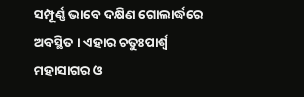ସମ୍ପୂର୍ଣ୍ଣ ଭାବେ ଦକ୍ଷିଣ ଗୋଲାର୍ଦ୍ଧରେ ଅବସ୍ଥିତ । ଏହାର ଚତୁଃପାର୍ଶ୍ୱ ମହାସାଗର ଓ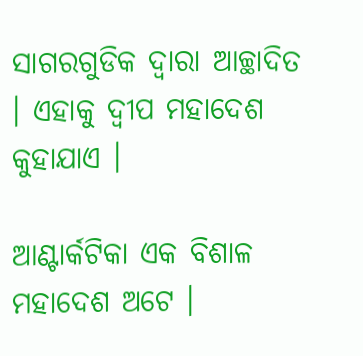ସାଗରଗୁଡିକ ଦ୍ୱାରା ଆଚ୍ଛାଦିତ । ଏହାକୁ ଦ୍ୱୀପ ମହାଦେଶ କୁହାଯାଏ ।

ଆଣ୍ଟାର୍କଟିକା ଏକ ବିଶାଳ ମହାଦେଶ ଅଟେ ।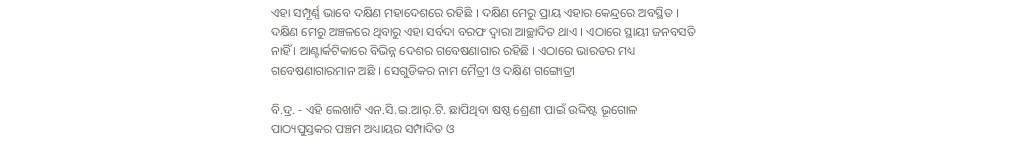ଏହା ସମ୍ପୂର୍ଣ୍ଣ ଭାବେ ଦକ୍ଷିଣ ମହାଦେଶରେ ରହିଛି । ଦକ୍ଷିଣ ମେରୁ ପ୍ରାୟ ଏହାର କେନ୍ଦ୍ରରେ ଅବସ୍ଥିତ । ଦକ୍ଷିଣ ମେରୁ ଅଞ୍ଚଳରେ ଥିବାରୁ ଏହା ସର୍ବଦା ବରଫ ଦ୍ୱାରା ଆଚ୍ଛାଦିତ ଥାଏ । ଏଠାରେ ସ୍ଥାୟୀ ଜନବସତି ନାହିଁ । ଆଣ୍ଟାର୍କଟିକାରେ ବିଭିନ୍ନ ଦେଶର ଗବେଷଣାଗାର ରହିଛି । ଏଠାରେ ଭାରତର ମଧ୍ୟ ଗବେଷଣାଗାରମାନ ଅଛି । ସେଗୁଡିକର ନାମ ମୈତ୍ରୀ ଓ ଦକ୍ଷିଣ ଗଙ୍ଗୋତ୍ରୀ

ବି.ଦ୍ର. - ଏହି ଲେଖାଟି ଏନ.ସି.ଇ.ଆର୍.ଟି. ଛାପିଥିବା ଷଷ୍ଠ ଶ୍ରେଣୀ ପାଇଁ ଉଦ୍ଦିଷ୍ଟ ଭୂଗୋଳ ପାଠ୍ୟପୁସ୍ତକର ପଞ୍ଚମ ଅଧ୍ୟାୟର ସମ୍ପାଦିତ ଓ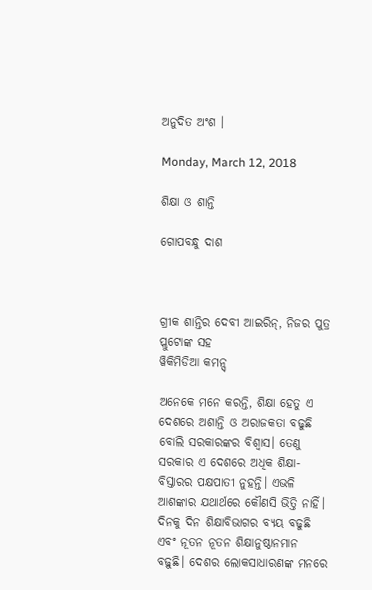ଅନୁଦିତ ଅଂଶ ।

Monday, March 12, 2018

ଶିକ୍ଷା ଓ ଶାନ୍ତି

ଗୋପବନ୍ଧୁ ଦାଶ



ଗ୍ରୀକ ଶାନ୍ତିର ଦେବୀ ଆଇରିନ୍, ନିଜର ପୁତ୍ର ପ୍ଲୁଟୋଙ୍କ ସହ
ୱିକିମିଡିଆ କମନ୍ସ୍

ଅନେକେ ମନେ କରନ୍ତି, ଶିକ୍ଷା ହେତୁ ଏ ଦେଶରେ ଅଶାନ୍ତି ଓ ଅରାଜକତା ବଢୁଛି ବୋଲି ସରକାରଙ୍କର ବିଶ୍ୱାସ। ତେଣୁ ସରକାର ଏ ଦେଶରେ ଅଧିକ ଶିକ୍ଷା-ବିସ୍ତାରର ପକ୍ଷପାତୀ ନୁହନ୍ତି। ଏଭଳି ଆଶଙ୍କାର ଯଥାର୍ଥରେ କୌଣସି ଭିତ୍ତି ନାହିଁ। ଦିନକୁ ଦିନ ଶିକ୍ଷାବିଭାଗର ବ୍ୟୟ ବଢୁଛି ଏବଂ ନୂତନ ନୂତନ ଶିକ୍ଷାନୁଷ୍ଠାନମାନ ବଢ଼ୁଛି। ଦେଶର ଲୋକସାଧାରଣଙ୍କ ମନରେ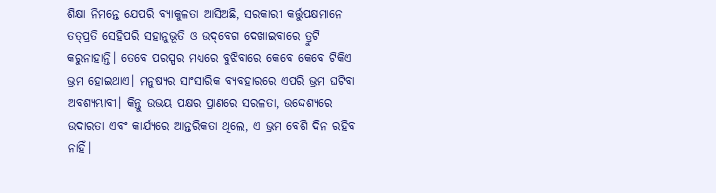ଶିକ୍ଷା ନିମନ୍ତେ ଯେପରି ବ୍ୟାକୁଳତା ଆସିଅଛି, ସରକାରୀ କର୍ତ୍ତୁପକ୍ଷମାନେ ତତ୍‌ପ୍ରତି ସେହିପରି ସହାନୁଭୂତି ଓ ଉଦ୍‌ବେଗ ଦେଖାଇବାରେ ତ୍ରୁଟି କରୁନାହାନ୍ତି। ତେବେ ପରସ୍ପର ମଧ୍ୟରେ ବୁଝିବାରେ କେବେ କେବେ ଟିକିଏ ଭ୍ରମ ହୋଇଥାଏ। ମନୁଷ୍ୟର ସାଂସାରିକ ବ୍ୟବହାରରେ ଏପରି ଭ୍ରମ ଘଟିବା ଅବଶ୍ୟମ୍ଭାବୀ। କିନ୍ତୁ ଉଭୟ ପକ୍ଷର ପ୍ରାଣରେ ସରଳତା, ଉଦ୍ଦେଶ୍ୟରେ ଉଦାରତା ଏବଂ କାର୍ଯ୍ୟରେ ଆନ୍ତରିକତା ଥିଲେ, ଏ ଭ୍ରମ ବେଶି ଦିନ ରହିବ ନାହିଁ।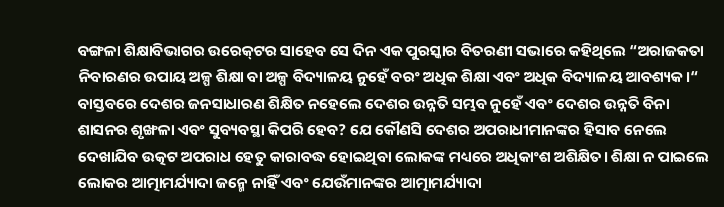ବଙ୍ଗଳା ଶିକ୍ଷାବିଭାଗର ଉରେକ୍‌ଟର ସାହେବ ସେ ଦିନ ଏକ ପୁରସ୍କାର ବିତରଣୀ ସଭାରେ କହିଥିଲେ “ଅରାଜକତା ନିବାରଣର ଉପାୟ ଅଳ୍ପ ଶିକ୍ଷା ବା ଅଳ୍ପ ବିଦ୍ୟାଳୟ ନୁହେଁ ବର‌ଂ ଅଧିକ ଶିକ୍ଷା ଏବଂ ଅଧିକ ବିଦ୍ୟାଳୟ ଆବଶ୍ୟକ।“ ବାସ୍ତବରେ ଦେଶର ଜନସାଧାରଣ ଶିକ୍ଷିତ ନହେଲେ ଦେଶର ଉନ୍ନତି ସମ୍ଭବ ନୁହେଁ ଏବଂ ଦେଶର ଉନ୍ନତି ବିନା ଶାସନର ଶୃଙ୍ଖଳା ଏବଂ ସୁବ୍ୟବସ୍ଥା କିପରି ହେବ? ଯେ କୌଣସି ଦେଶର ଅପରାଧୀମାନଙ୍କର ହିସାବ ନେଲେ ଦେଖାଯିବ ଉତ୍କଟ ଅପରାଧ ହେତୁ କାରାବଦ୍ଧ ହୋଇଥିବା ଲୋକଙ୍କ ମଧ୍ୟରେ ଅଧିକାଂଶ ଅଶିକ୍ଷିତ। ଶିକ୍ଷା ନ ପାଇଲେ ଲୋକର ଆତ୍ମାମର୍ଯ୍ୟାଦା ଜନ୍ମେ ନାହିଁ ଏବଂ ଯେଉଁମାନଙ୍କର ଆତ୍ମାମର୍ଯ୍ୟାଦା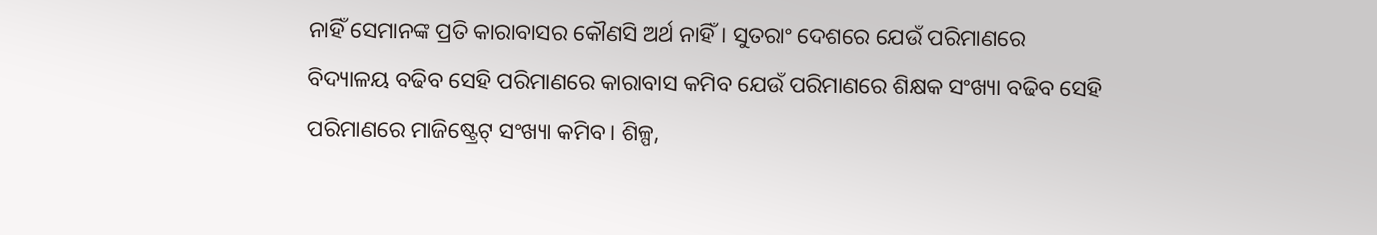ନାହିଁ ସେମାନଙ୍କ ପ୍ରତି କାରାବାସର କୌଣସି ଅର୍ଥ ନାହିଁ। ସୁତରାଂ ଦେଶରେ ଯେଉଁ ପରିମାଣରେ ବିଦ୍ୟାଳୟ ବଢିବ ସେହି ପରିମାଣରେ କାରାବାସ କମିବ ଯେଉଁ ପରିମାଣରେ ଶିକ୍ଷକ ସଂଖ୍ୟା ବଢିବ ସେହି ପରିମାଣରେ ମାଜିଷ୍ଟ୍ରେଟ୍ ସଂଖ୍ୟା କମିବ। ଶିଳ୍ପ,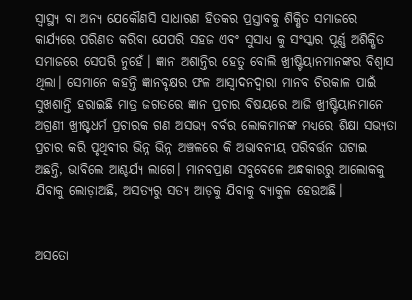ସ୍ୱାସ୍ଥ୍ୟ ବା ଅନ୍ୟ ଯେକୌଣସି ସାଧାରଣ ହିତକର ପ୍ରସ୍ତାବକୁ ଶିକ୍ଷିତ ସମାଜରେ କାର୍ଯ୍ୟରେ ପରିଣତ କରିବା ଯେପରି ସହଜ ଏବଂ ସୁସାଧ୍ୟ କୁ ସଂସ୍କାର ପୂର୍ଣ୍ଣ ଅଶିକ୍ଷିତ ସମାଜରେ ସେପରି ନୁହେଁ। ଜ୍ଞାନ ଅଶାନ୍ତିର ହେତୁ ବୋଲି ଖ୍ରୀଷ୍ଟିୟାନମାନଙ୍କର ବିଶ୍ୱାସ ଥିଲା। ସେମାନେ କହନ୍ତି ଜ୍ଞାନବୃକ୍ଷର ଫଳ ଆସ୍ୱାଦନଦ୍ୱାରା ମାନବ ଚିରକାଳ ପାଇଁ ସୁଖଶାନ୍ତି ହରାଇଛି ମାତ୍ର ଜଗତରେ ଜ୍ଞାନ ପ୍ରଚାର ବିଷୟରେ ଆଜି ଖ୍ରୀଷ୍ଟିୟାନମାନେ ଅଗ୍ରଣୀ ଖ୍ରୀଷ୍ଟଧର୍ମ ପ୍ରଚାରକ ଗଣ ଅସଭ୍ୟ ବର୍ବର ଲୋକମାନଙ୍କ ମଧ୍ୟରେ ଶିକ୍ଷା ସଭ୍ୟତା ପ୍ରଚାର କରି ପୃଥିବୀର ଭିନ୍ନ ଭିନ୍ନ ଅଞ୍ଚଳରେ କି ଅଭାବନୀୟ ପରିବର୍ତ୍ତନ ଘଟାଇ ଅଛନ୍ତି, ଭାବିଲେ ଆଶ୍ଚର୍ଯ୍ୟ ଲାଗେ। ମାନବପ୍ରାଣ ସବୁବେଳେ ଅନ୍ଧକାରରୁ ଆଲୋକକୁ ଯିବାକୁ ଲୋଡ଼ାଅଛି, ଅସତ୍ୟରୁ ସତ୍ୟ ଆଡ଼କୁ ଯିବାକୁ ବ୍ୟାକୁଳ ହେଉଅଛି।


ଅସତୋ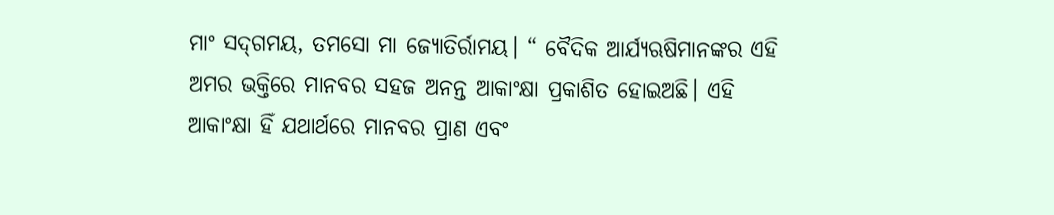ମାଂ ସଦ୍‌ଗମୟ, ତମସୋ ମା ଜ୍ୟୋତିର୍ରାମୟ। “ ବୈଦିକ ଆର୍ଯ୍ୟଋଷିମାନଙ୍କର ଏହି ଅମର ଭକ୍ତିରେ ମାନବର ସହଜ ଅନନ୍ତ ଆକାଂକ୍ଷା ପ୍ରକାଶିତ ହୋଇଅଛି। ଏହି ଆକାଂକ୍ଷା ହିଁ ଯଥାର୍ଥରେ ମାନବର ପ୍ରାଣ ଏବଂ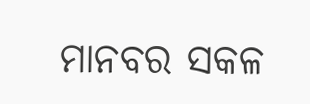ମାନବର ସକଳ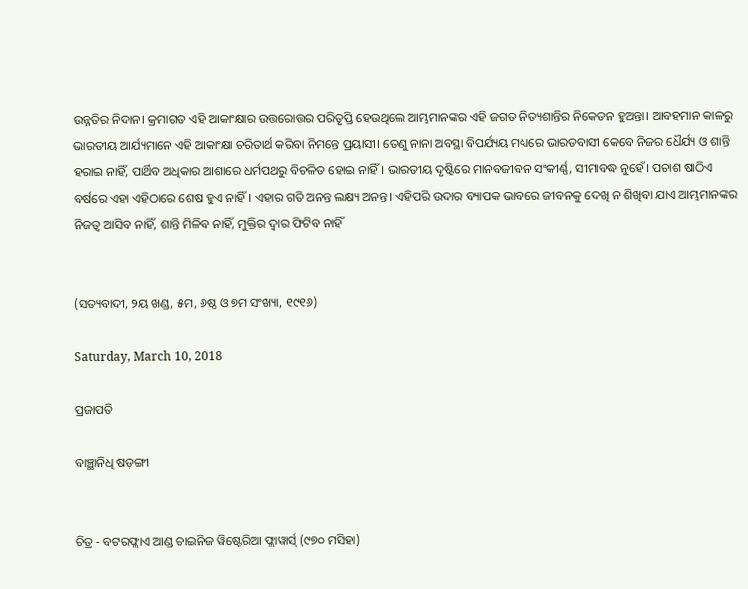ଉନ୍ନତିର ନିଦାନ। କ୍ରମାଗତ ଏହି ଆକାଂକ୍ଷାର ଉତ୍ତରୋତ୍ତର ପରିତୃପ୍ତି ହେଉଥିଲେ ଆମ୍ଭମାନଙ୍କର ଏହି ଜଗତ ନିତ୍ୟଶାନ୍ତିର ନିକେତନ ହୁଅନ୍ତା। ଆବହମାନ କାଳରୁ ଭାରତୀୟ ଆର୍ଯ୍ୟମାନେ ଏହି ଆକାଂକ୍ଷା ଚରିତାର୍ଥ କରିବା ନିମନ୍ତେ ପ୍ରୟାସୀ। ତେଣୁ ନାନା ଅବସ୍ଥା ବିପର୍ଯ୍ୟୟ ମଧ୍ୟରେ ଭାରତବାସୀ କେବେ ନିଜର ଧୈର୍ଯ୍ୟ ଓ ଶାନ୍ତି ହରାଇ ନାହିଁ, ପାର୍ଥିବ ଅଧିକାର ଆଶାରେ ଧର୍ମପଥରୁ ବିଚଳିତ ହୋଇ ନାହିଁ। ଭାରତୀୟ ଦୃଷ୍ଟିରେ ମାନବଜୀବନ ସଂକୀର୍ଣ୍ଣ, ସୀମାବଦ୍ଧ ନୁହେଁ। ପଚାଶ ଷାଠିଏ ବର୍ଷରେ ଏହା ଏହିଠାରେ ଶେଷ ହୁଏ ନାହିଁ। ଏହାର ଗତି ଅନନ୍ତ ଲକ୍ଷ୍ୟ ଅନନ୍ତ। ଏହିପରି ଉଦାର ବ୍ୟାପକ ଭାବରେ ଜୀବନକୁ ଦେଖି ନ ଶିଖିବା ଯାଏ ଆମ୍ଭମାନଙ୍କର ନିଜତ୍ୱ ଆସିବ ନାହିଁ, ଶାନ୍ତି ମିଳିବ ନାହିଁ, ମୁକ୍ତିର ଦ୍ୱାର ଫିଟିବ ନାହିଁ


(ସତ୍ୟବାଦୀ, ୨ୟ ଖଣ୍ଡ, ୫ମ, ୬ଷ୍ଠ ଓ ୭ମ ସଂଖ୍ୟା, ୧୯୧୬)

Saturday, March 10, 2018

ପ୍ରଜାପତି

ବାଞ୍ଛାନିଧି ଷଡ଼ଙ୍ଗୀ


ଚିତ୍ର - ବଟରଫ୍ଲାଏ ଆଣ୍ଡ ଚାଇନିଜ ୱିଷ୍ଟେରିଆ ଫ୍ଲାୱାର୍ସ୍ (୯୭୦ ମସିହା)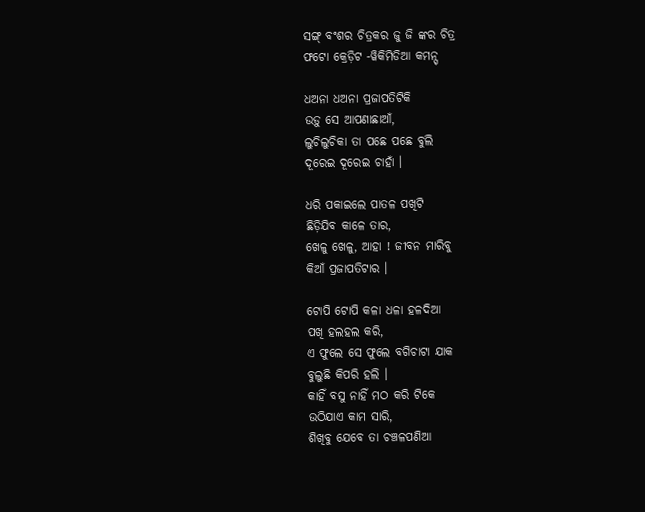ସଙ୍ଗ୍ ବଂଶର ଚିତ୍ରକର ଜୁ ଜି ଙ୍କର ଚିତ୍ର
ଫଟୋ କ୍ରେଡ଼ିଟ -ୱିକିମିଡିଆ କମନ୍ସ୍

ଧଅନା ଧଅନା ପ୍ରଜାପତିଟିକି
ଉଡ଼ୁ ସେ ଆପଣାଛାଆଁ,
ଲୁଚିଲୁଚିକା ତା ପଛେ ପଛେ ବୁଲି
ଦୂରେଇ ଦୂରେଇ ଚାହାଁ ।

ଧରି ପକାଇଲେ ପାତଳ ପଖିଟି
ଛିଡ଼ିଯିବ କାଳେ ତାର,
ଖେଳୁ ଖେଳୁ, ଆହା ! ଜୀବନ ମାରିବୁ
କିଆଁ ପ୍ରଜାପତିଟାର ।

ଟୋପି ଟୋପି କଳା ଧଳା ହଳଦିଆ
ପଖି ହଲହଲ କରି,
ଏ ଫୁଲେ ସେ ଫୁଲେ ବଗିଚାଟା ଯାକ
ବୁଲୁଛି କିପରି ହଲି ।
କାହିଁ ବସୁ ନାହିଁ ମଠ କରି ଟିକେ
ଉଠିଯାଏ କାମ ସାରି,
ଶିଖିବୁ ଯେବେ ତା ଚଞ୍ଚଳପଣିଆ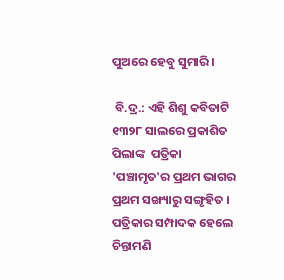ପୁଅରେ ହେବୁ ସୁମାରି ।

 ବି.ଦ୍ର.: ଏହି ଶିଶୁ କବିତାଟି ୧୩୨୮ ସାଲରେ ପ୍ରକାଶିତ ପିଲାଙ୍କ  ପତ୍ରିକା 'ପଞ୍ଚାମୃତ'ର ପ୍ରଥମ ଭାଗର ପ୍ରଥମ ସଙ୍ଖ୍ୟାରୁ ସଙ୍ଗୃହିତ । ପତ୍ରିକାର ସମ୍ପାଦକ ହେଲେ ଚିନ୍ତାମଣି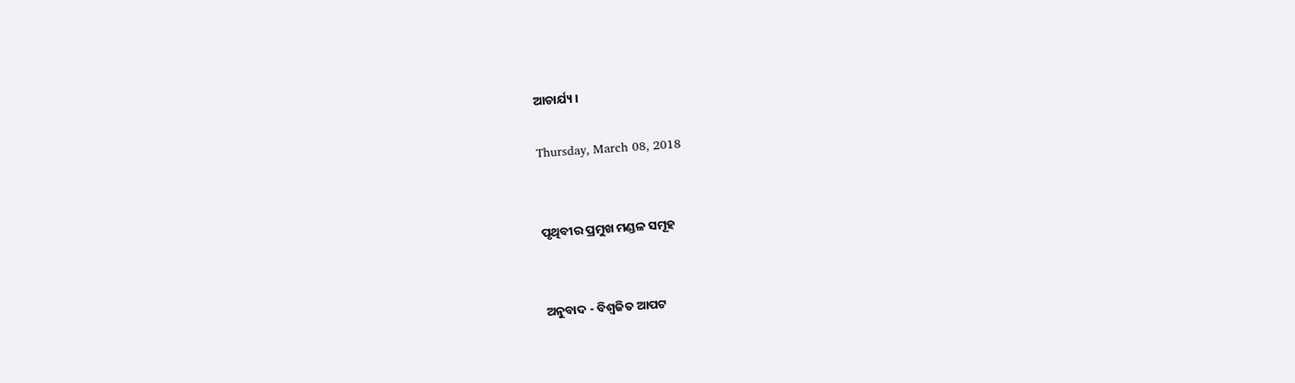ଆଚାର୍ଯ୍ୟ ।

Thursday, March 08, 2018


ପୃଥିବୀର ପ୍ରମୁଖ ମଣ୍ଡଳ ସମୂହ


ଅନୁବାଦ - ବିଶ୍ୱଜିତ ଆପଟ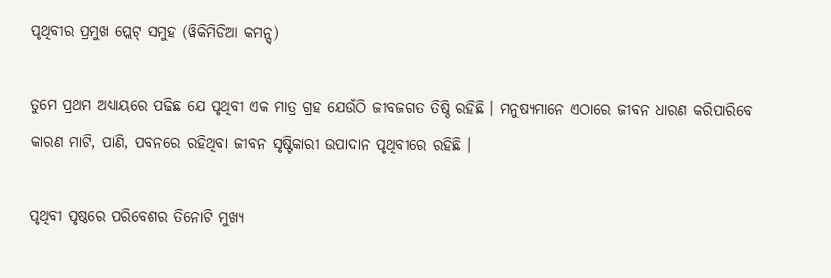ପୃଥିବୀର ପ୍ରମୁଖ ପ୍ଲେଟ୍ ସମୁହ (ୱିକିମିଡିଆ କମନ୍ସ୍)

ତୁମେ ପ୍ରଥମ ଅଧ୍ୟାୟରେ ପଢିଛ ଯେ ପୃଥିବୀ ଏକ ମାତ୍ର ଗ୍ରହ ଯେଉଁଠି ଜୀବଜଗତ ତିଷ୍ଠି ରହିଛି । ମନୁଷ୍ୟମାନେ ଏଠାରେ ଜୀବନ ଧାରଣ କରିପାରିବେ କାରଣ ମାଟି, ପାଣି, ପବନରେ ରହିଥିବା ଜୀବନ ସୃଷ୍ଟିକାରୀ ଉପାଦାନ ପୃଥିବୀରେ ରହିଛି ।

ପୃଥିବୀ ପୃଷ୍ଠରେ ପରିବେଶର ତିନୋଟି ମୁଖ୍ୟ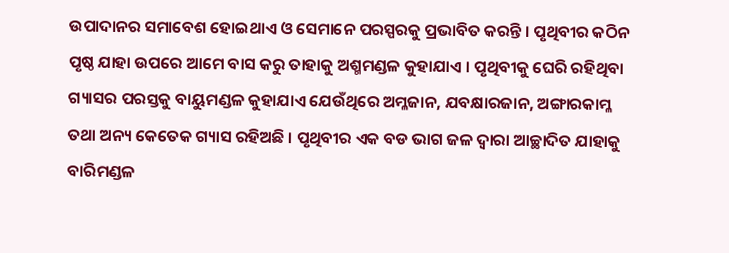ଉପାଦାନର ସମାବେଶ ହୋଇଥାଏ ଓ ସେମାନେ ପରସ୍ପରକୁ ପ୍ରଭାବିତ କରନ୍ତି । ପୃଥିବୀର କଠିନ ପୃଷ୍ଠ ଯାହା ଉପରେ ଆମେ ବାସ କରୁ ତାହାକୁ ଅଶ୍ମମଣ୍ଡଳ କୁହାଯାଏ । ପୃଥିବୀକୁ ଘେରି ରହିଥିବା ଗ୍ୟାସର ପରସ୍ତକୁ ବାୟୁମଣ୍ଡଳ କୁହାଯାଏ ଯେଉଁଥିରେ ଅମ୍ଳଜାନ, ଯବକ୍ଷାରଜାନ, ଅଙ୍ଗାରକାମ୍ଳ ତଥା ଅନ୍ୟ କେତେକ ଗ୍ୟାସ ରହିଅଛି । ପୃଥିବୀର ଏକ ବଡ ଭାଗ ଜଳ ଦ୍ୱାରା ଆଚ୍ଛାଦିତ ଯାହାକୁ ବାରିମଣ୍ଡଳ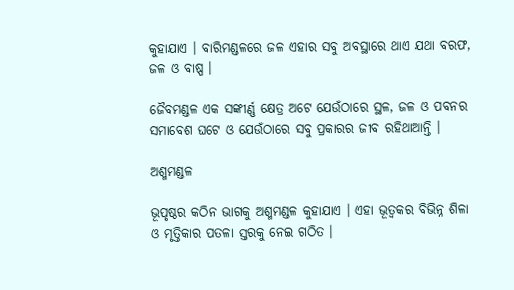କୁହାଯାଏ । ବାରିମଣ୍ଡଳରେ ଜଳ ଏହାର ସବୁ ଅବସ୍ଥାରେ ଥାଏ ଯଥା ବରଫ, ଜଳ ଓ ବାଷ୍ପ ।

ଜୈବମଣ୍ଡଳ ଏକ ସଙ୍କୀର୍ଣ୍ଣ କ୍ଷେତ୍ର ଅଟେ ଯେଉଁଠାରେ ସ୍ଥଳ, ଜଳ ଓ ପବନର ସମାବେଶ ଘଟେ ଓ ଯେଉଁଠାରେ ସବୁ ପ୍ରକାରର ଜୀବ ରହିଥାଆନ୍ତି ।

ଅଶ୍ମମଣ୍ଡଳ

ଭୂପୃଷ୍ଠର କଠିନ ଭାଗକୁ ଅଶ୍ମମଣ୍ଡଳ କୁହାଯାଏ । ଏହା ଭୂତ୍ୱକର ବିଭିନ୍ନ ଶିଳା ଓ ମୃତ୍ତିକାର ପତଳା ସ୍ତରକୁ ନେଇ ଗଠିତ ।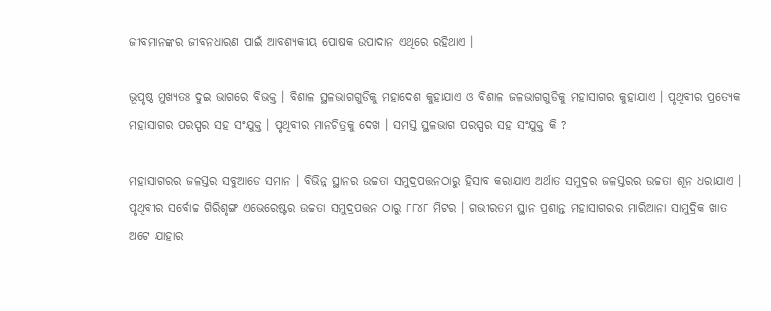ଜୀବମାନଙ୍କର ଜୀବନଧାରଣ ପାଇଁ ଆବଶ୍ୟକୀୟ ପୋଷକ ଉପାଦାନ ଏଥିରେ ରହିଥାଏ ।

ଭୂପୃଷ୍ଠ ମୁଖ୍ୟତଃ ଦୁଇ ଭାଗରେ ବିଭକ୍ତ । ବିଶାଳ ସ୍ଥଳଭାଗଗୁଡିକୁ ମହାଦେଶ କୁହାଯାଏ ଓ ବିଶାଳ ଜଳଭାଗଗୁଡିକୁ ମହାସାଗର କୁହାଯାଏ । ପୃଥିବୀର ପ୍ରତ୍ୟେକ ମହାସାଗର ପରସ୍ପର ସହ ସଂଯୁକ୍ତ । ପୃଥିବୀର ମାନଚିତ୍ରକୁ ଦେଖ । ସମସ୍ତ ସ୍ଥଳଭାଗ ପରସ୍ପର ସହ ସଂଯୁକ୍ତ କି ?

ମହାସାଗରର ଜଳସ୍ତର ସବୁଆଡେ ସମାନ । ବିଭିନ୍ନ ସ୍ଥାନର ଉଚ୍ଚତା ସମୁଦ୍ରପତ୍ତନଠାରୁ ହିସାବ କରାଯାଏ ଅର୍ଥାତ ସମୁଦ୍ରର ଜଳସ୍ତରର ଉଚ୍ଚତା ଶୂନ ଧରାଯାଏ । ପୃଥିବୀର ସର୍ବୋଚ୍ଚ ଗିରିଶୃଙ୍ଗ ଏଭେରେଷ୍ଟର ଉଚ୍ଚତା ସମୁଦ୍ରପତ୍ତନ ଠାରୁ ୮୮୪୮ ମିଟର । ଗଭୀରତମ ସ୍ଥାନ ପ୍ରଶାନ୍ତ ମହାସାଗରର ମାରିଆନା ସାମୁଦ୍ରିକ ଖାତ ଅଟେ ଯାହାର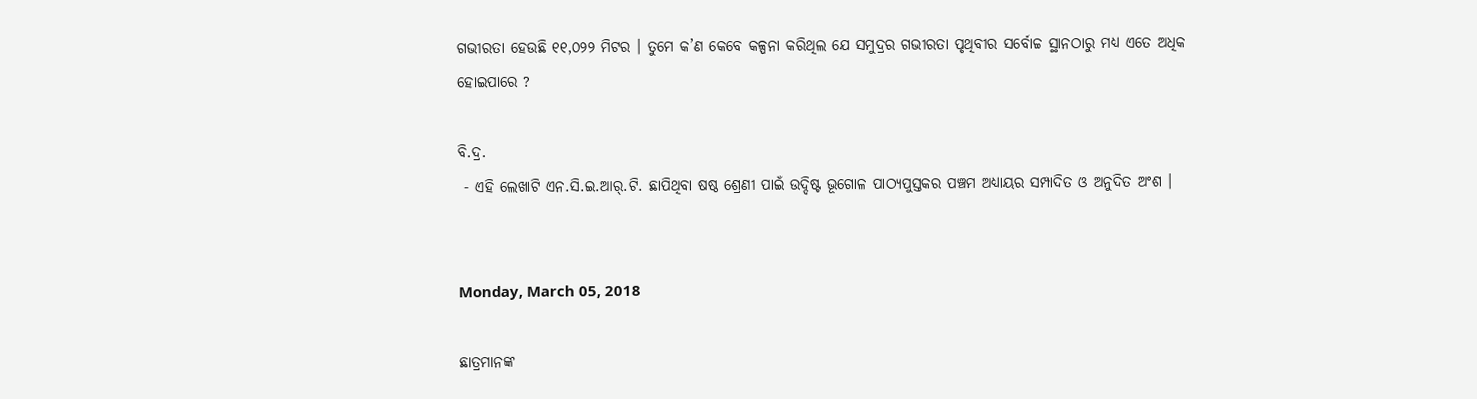ଗଭୀରତା ହେଉଛି ୧୧,୦୨୨ ମିଟର । ତୁମେ କ’ଣ କେବେ କଳ୍ପନା କରିଥିଲ ଯେ ସମୁଦ୍ରର ଗଭୀରତା ପୃଥିବୀର ସର୍ବୋଚ୍ଚ ସ୍ଥାନଠାରୁ ମଧ୍ୟ ଏତେ ଅଧିକ ହୋଇପାରେ ?

ବି.ଦ୍ର.
 - ଏହି ଲେଖାଟି ଏନ.ସି.ଇ.ଆର୍.ଟି. ଛାପିଥିବା ଷଷ୍ଠ ଶ୍ରେଣୀ ପାଇଁ ଉଦ୍ଦିଷ୍ଟ ଭୂଗୋଳ ପାଠ୍ୟପୁସ୍ତକର ପଞ୍ଚମ ଅଧ୍ୟାୟର ସମ୍ପାଦିତ ଓ ଅନୁଦିତ ଅଂଶ ।


Monday, March 05, 2018

ଛାତ୍ରମାନଙ୍କ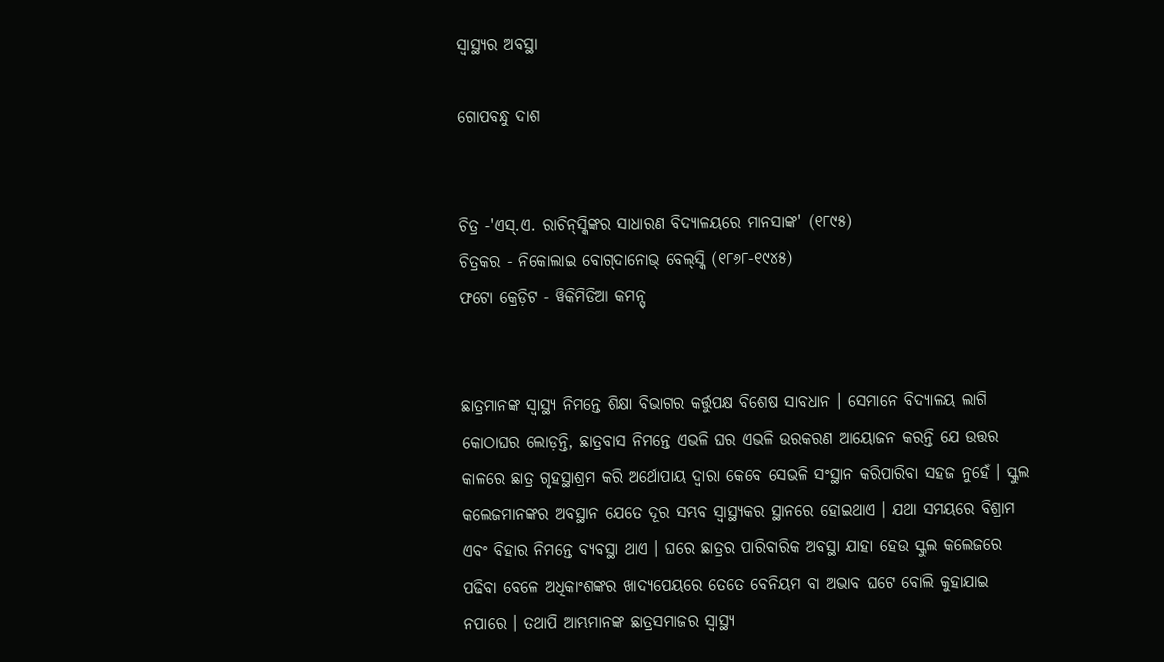ସ୍ୱାସ୍ଥ୍ୟର ଅବସ୍ଥା

ଗୋପବନ୍ଧୁ ଦାଶ


ଚିତ୍ର -'ଏସ୍.ଏ. ରାଚିନ୍‌ସ୍କିଙ୍କର ସାଧାରଣ ବିଦ୍ୟାଳୟରେ ମାନସାଙ୍କ' (୧୮୯୫)
ଚିତ୍ରକର - ନିକୋଲାଇ ବୋଗ୍‌ଦାନୋଭ୍ ବେଲ୍‌ସ୍କି (୧୮୬୮-୧୯୪୫)
ଫଟୋ କ୍ରେଡ଼ିଟ - ୱିକିମିଡିଆ କମନ୍ସ୍


ଛାତ୍ରମାନଙ୍କ ସ୍ୱାସ୍ଥ୍ୟ ନିମନ୍ତେ ଶିକ୍ଷା ବିଭାଗର କର୍ତ୍ତୁପକ୍ଷ ବିଶେଷ ସାବଧାନ । ସେମାନେ ବିଦ୍ୟାଳୟ ଲାଗି କୋଠାଘର ଲୋଡ଼ନ୍ତି, ଛାତ୍ରବାସ ନିମନ୍ତେ ଏଭଳି ଘର ଏଭଳି ଉରକରଣ ଆୟୋଜନ କରନ୍ତି ଯେ ଉତ୍ତର କାଳରେ ଛାତ୍ର ଗୃହସ୍ଥାଶ୍ରମ କରି ଅର୍ଥୋପାୟ ଦ୍ୱାରା କେବେ ସେଭଳି ସଂସ୍ଥାନ କରିପାରିବା ସହଜ ନୁହେଁ । ସ୍କୁଲ କଲେଜମାନଙ୍କର ଅବସ୍ଥାନ ଯେତେ ଦୂର ସମ୍ଭବ ସ୍ୱାସ୍ଥ୍ୟକର ସ୍ଥାନରେ ହୋଇଥାଏ । ଯଥା ସମୟରେ ବିଶ୍ରାମ ଏବଂ ବିହାର ନିମନ୍ତେ ବ୍ୟବସ୍ଥା ଥାଏ । ଘରେ ଛାତ୍ରର ପାରିବାରିକ ଅବସ୍ଥା ଯାହା ହେଉ ସ୍କୁଲ କଲେଜରେ ପଢିବା ବେଳେ ଅଧିକାଂଶଙ୍କର ଖାଦ୍ୟପେୟରେ ତେତେ ବେନିୟମ ବା ଅଭାବ ଘଟେ ବୋଲି କୁହାଯାଇ ନପାରେ । ତଥାପି ଆମ୍ଭମାନଙ୍କ ଛାତ୍ରସମାଜର ସ୍ୱାସ୍ଥ୍ୟ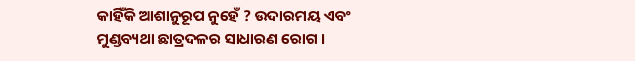କାହିଁକି ଆଶାନୁରୂପ ନୁହେଁ ? ଉଦାରମୟ ଏବଂ ମୁଣ୍ଡବ୍ୟଥା ଛାତ୍ରଦଳର ସାଧାରଣ ରୋଗ ।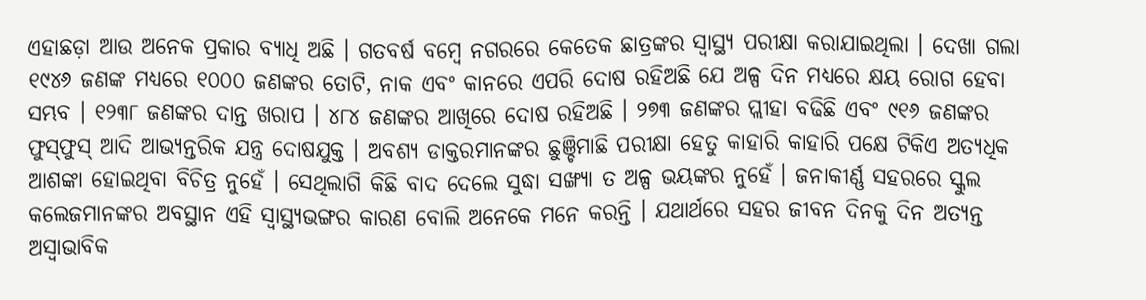ଏହାଛଡ଼ା ଆଉ ଅନେକ ପ୍ରକାର ବ୍ୟାଧି ଅଛି । ଗତବର୍ଷ ବମ୍ୱେ ନଗରରେ କେତେକ ଛାତ୍ରଙ୍କର ସ୍ୱାସ୍ଥ୍ୟ ପରୀକ୍ଷା କରାଯାଇଥିଲା । ଦେଖା ଗଲା ୧୯୪୬ ଜଣଙ୍କ ମଧ୍ୟରେ ୧୦୦୦ ଜଣଙ୍କର ତୋଟି, ନାକ ଏବଂ କାନରେ ଏପରି ଦୋଷ ରହିଅଛି ଯେ ଅଳ୍ପ ଦିନ ମଧ୍ୟରେ କ୍ଷୟ ରୋଗ ହେବା ସମ୍ଭବ । ୧୨୩୮ ଜଣଙ୍କର ଦାନ୍ତ ଖରାପ । ୪୮୪ ଜଣଙ୍କର ଆଖିରେ ଦୋଷ ରହିଅଛି । ୨୭୩ ଜଣଙ୍କର ପ୍ଲୀହା ବଢିଛି ଏବଂ ୯୧୬ ଜଣଙ୍କର ଫୁସ୍‌ଫୁସ୍ ଆଦି ଆଭ୍ୟନ୍ତରିକ ଯନ୍ତ୍ର ଦୋଷଯୁକ୍ତ । ଅବଶ୍ୟ ଡାକ୍ତରମାନଙ୍କର ଛୁଞ୍ଚିମାଛି ପରୀକ୍ଷା ହେତୁ କାହାରି କାହାରି ପକ୍ଷେ ଟିକିଏ ଅତ୍ୟଧିକ ଆଶଙ୍କା ହୋଇଥିବା ବିଚିତ୍ର ନୁହେଁ । ସେଥିଲାଗି କିଛି ବାଦ ଦେଲେ ସୁଦ୍ଧା ସଙ୍ଖ୍ୟା ତ ଅଳ୍ପ ଭୟଙ୍କର ନୁହେଁ । ଜନାକୀର୍ଣ୍ଣ ସହରରେ ସ୍କୁଲ କଲେଜମାନଙ୍କର ଅବସ୍ଥାନ ଏହି ସ୍ୱାସ୍ଥ୍ୟଭଙ୍ଗର କାରଣ ବୋଲି ଅନେକେ ମନେ କରନ୍ତି । ଯଥାର୍ଥରେ ସହର ଜୀବନ ଦିନକୁ ଦିନ ଅତ୍ୟନ୍ତ ଅସ୍ୱାଭାବିକ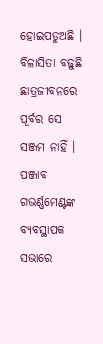ହୋଇପଡୁଅଛି । ବିଳାସିତା ବଢ଼ୁଛି ଛାତ୍ରଜୀବନରେ ପୂର୍ବର ସେ ସଞ୍ଜମ ନାହିଁ । ପଞ୍ଜାବ ଗଭର୍ଣ୍ଣମେଣ୍ଟଙ୍କ ବ୍ୟବସ୍ଥାପକ ସଭାରେ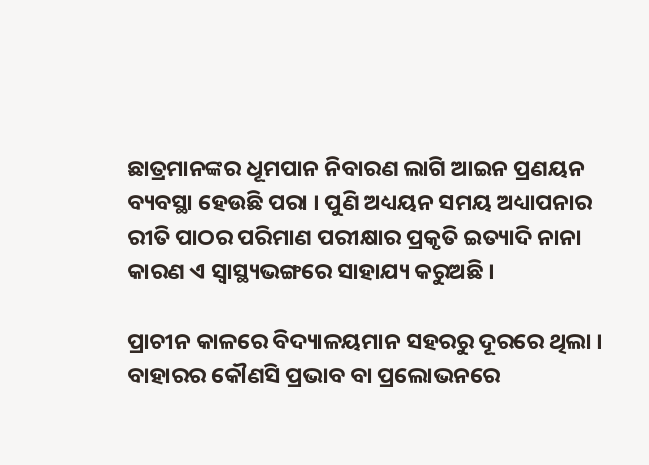ଛାତ୍ରମାନଙ୍କର ଧୂମପାନ ନିବାରଣ ଲାଗି ଆଇନ ପ୍ରଣୟନ ବ୍ୟବସ୍ଥା ହେଉଛି ପରା । ପୁଣି ଅଧ୍ୟୟନ ସମୟ ଅଧ୍ୟାପନାର ରୀତି ପାଠର ପରିମାଣ ପରୀକ୍ଷାର ପ୍ରକୃତି ଇତ୍ୟାଦି ନାନା କାରଣ ଏ ସ୍ୱାସ୍ଥ୍ୟଭଙ୍ଗରେ ସାହାଯ୍ୟ କରୁଅଛି ।

ପ୍ରାଚୀନ କାଳରେ ବିଦ୍ୟାଳୟମାନ ସହରରୁ ଦୂରରେ ଥିଲା । ବାହାରର କୌଣସି ପ୍ରଭାବ ବା ପ୍ରଲୋଭନରେ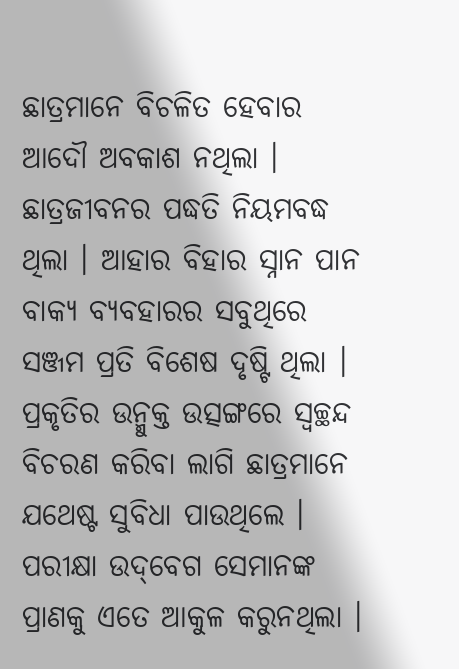ଛାତ୍ରମାନେ ବିଚଳିତ ହେବାର ଆଦୌ ଅବକାଶ ନଥିଲା । ଛାତ୍ରଜୀବନର ପଦ୍ଧତି ନିୟମବଦ୍ଧ ଥିଲା । ଆହାର ବିହାର ସ୍ନାନ ପାନ ବାକ୍ୟ ବ୍ୟବହାରର ସବୁଥିରେ ସଞ୍ଜମ ପ୍ରତି ବିଶେଷ ଦୃଷ୍ଟି ଥିଲା । ପ୍ରକୃତିର ଉନ୍ମୁକ୍ତ ଉତ୍ସଙ୍ଗରେ ସ୍ୱଚ୍ଛନ୍ଦ ବିଚରଣ କରିବା ଲାଗି ଛାତ୍ରମାନେ ଯଥେଷ୍ଟ ସୁବିଧା ପାଉଥିଲେ । ପରୀକ୍ଷା ଉଦ୍‌ବେଗ ସେମାନଙ୍କ ପ୍ରାଣକୁ ଏତେ ଆକୁଳ କରୁନଥିଲା ।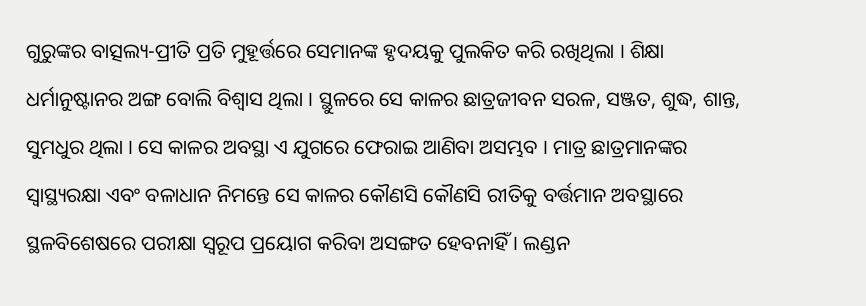ଗୁରୁଙ୍କର ବାତ୍ସଲ୍ୟ-ପ୍ରୀତି ପ୍ରତି ମୁହୂର୍ତ୍ତରେ ସେମାନଙ୍କ ହୃଦୟକୁ ପୁଲକିତ କରି ରଖିଥିଲା । ଶିକ୍ଷା ଧର୍ମାନୁଷ୍ଟାନର ଅଙ୍ଗ ବୋଲି ବିଶ୍ୱାସ ଥିଲା । ସ୍ଥୁଳରେ ସେ କାଳର ଛାତ୍ରଜୀବନ ସରଳ, ସଞ୍ଜତ, ଶୁଦ୍ଧ, ଶାନ୍ତ, ସୁମଧୁର ଥିଲା । ସେ କାଳର ଅବସ୍ଥା ଏ ଯୁଗରେ ଫେରାଇ ଆଣିବା ଅସମ୍ଭବ । ମାତ୍ର ଛାତ୍ରମାନଙ୍କର ସ୍ୱାସ୍ଥ୍ୟରକ୍ଷା ଏବ‌ଂ ବଳାଧାନ ନିମନ୍ତେ ସେ କାଳର କୌଣସି କୌଣସି ରୀତିକୁ ବର୍ତ୍ତମାନ ଅବସ୍ଥାରେ ସ୍ଥଳବିଶେଷରେ ପରୀକ୍ଷା ସ୍ୱରୂପ ପ୍ରୟୋଗ କରିବା ଅସଙ୍ଗତ ହେବନାହିଁ । ଲଣ୍ଡନ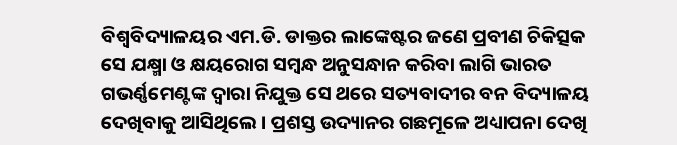ବିଶ୍ୱବିଦ୍ୟାଳୟର ଏମ.ଡି. ଡାକ୍ତର ଲାଙ୍କେଷ୍ଟର ଜଣେ ପ୍ରବୀଣ ଚିକିତ୍ସକ ସେ ଯକ୍ଷ୍ମା ଓ କ୍ଷୟରୋଗ ସମ୍ୱନ୍ଧ ଅନୁସନ୍ଧାନ କରିବା ଲାଗି ଭାରତ ଗଭର୍ଣ୍ଣମେଣ୍ଟଙ୍କ ଦ୍ୱାରା ନିଯୁକ୍ତ ସେ ଥରେ ସତ୍ୟବାଦୀର ବନ ବିଦ୍ୟାଳୟ ଦେଖିବାକୁ ଆସିଥିଲେ । ପ୍ରଶସ୍ତ ଉଦ୍ୟାନର ଗଛମୂଳେ ଅଧ୍ୟାପନା ଦେଖି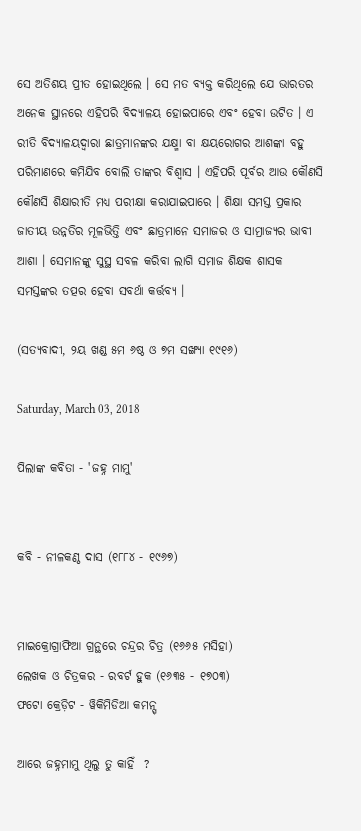ସେ ଅତିଶୟ ପ୍ରୀତ ହୋଇଥିଲେ । ସେ ମତ ବ୍ୟକ୍ତ କରିଥିଲେ ଯେ ଭାରତର ଅନେକ ସ୍ଥାନରେ ଏହିପରି ବିଦ୍ୟାଳୟ ହୋଇପାରେ ଏବଂ ହେବା ଉଟିତ । ଏ ରୀତି ବିଦ୍ୟାଳୟଦ୍ୱାରା ଛାତ୍ରମାନଙ୍କର ଯକ୍ଷ୍ମା ବା କ୍ଷୟରୋଗର ଆଶଙ୍କା ବହୁ ପରିମାଣରେ କମିଯିବ ବୋଲି ତାଙ୍କର ବିଶ୍ୱାସ । ଏହିପରି ପୂର୍ବର ଆଉ କୌଣସି କୌଣସି ଶିକ୍ଷାରୀତି ମଧ୍ୟ ପରୀକ୍ଷା କରାଯାଇପାରେ । ଶିକ୍ଷା ସମସ୍ତ ପ୍ରକାର ଜାତୀୟ ଉନ୍ନତିର ମୂଳଭିତ୍ତି ଏବଂ ଛାତ୍ରମାନେ ସମାଜର ଓ ସାମ୍ରାଜ୍ୟର ଭାବୀ ଆଶା । ସେମାନଙ୍କୁ ସୁସ୍ଥ ସବଳ କରିବା ଲାଗି ସମାଜ ଶିକ୍ଷକ ଶାସକ ସମସ୍ତଙ୍କର ତତ୍ପର ହେବା ସବର୍ଥା କର୍ତ୍ତବ୍ୟ ।

(ସତ୍ୟବାଦୀ, ୨ୟ ଖଣ୍ଡ ୫ମ ୬ଷ୍ଠ ଓ ୭ମ ସଙ୍ଖ୍ୟା ୧୯୧୬)

Saturday, March 03, 2018

ପିଲାଙ୍କ କବିତା - 'ଜହ୍ନ ମାମୁ'


କବି - ନୀଳକଣ୍ଠ ଦାସ (୧୮୮୪ - ୧୯୬୭)


ମାଇକ୍ରୋଗ୍ରାଫିଆ ଗ୍ରନ୍ଥରେ ଚନ୍ଦ୍ରର ଚିତ୍ର (୧୬୬୫ ମସିହା)
ଲେଖକ ଓ ଚିତ୍ରକର - ରବର୍ଟ ହୁକ (୧୬୩୫ - ୧୭୦୩)
ଫଟୋ କ୍ରେଡ଼ିଟ - ୱିକିମିଡିଆ କମନ୍ସ୍

ଆରେ ଜହ୍ନମାମୁ ଥିଲୁ ତୁ କାହିଁ  ?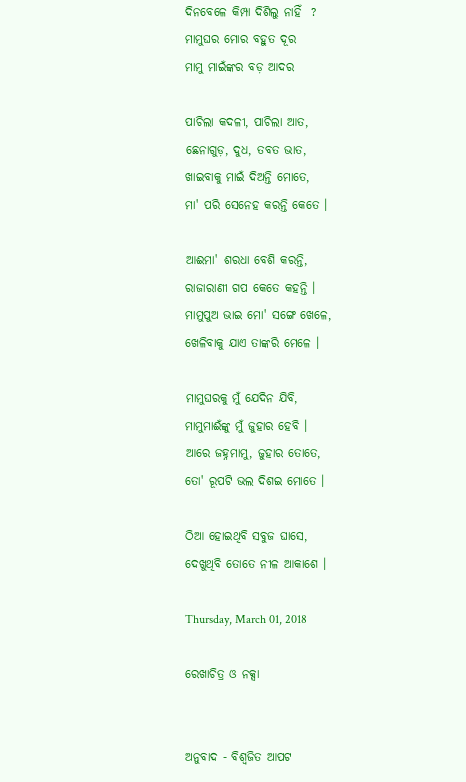ଦିନବେଳେ କିମ୍ପା ଦିଶିଲୁ ନାହିଁ  ?
ମାମୁଘର ମୋର ବହୁତ ଦୂର
ମାମୁ ମାଇଁଙ୍କର ବଡ଼ ଆଦର

ପାଚିଲା କଦଳୀ, ପାଚିଲା ଆତ,
ଛେନାଗୁଡ଼, ଦୁଧ, ତବତ ଭାତ,
ଖାଇବାକୁ ମାଇଁ ଦିଅନ୍ତି ମୋତେ,
ମା' ପରି ସେନେହ କରନ୍ତି କେତେ ।

ଆଈମା' ଶରଧା ବେଶି କରନ୍ତି,
ରାଜାରାଣୀ ଗପ କେତେ କହନ୍ତି ।
ମାମୁପୁଅ ଭାଇ ମୋ' ସଙ୍ଗେ ଖେଳେ,
ଖେଳିବାକୁ ଯାଏ ତାଙ୍କରି ମେଳେ ।

ମାମୁଘରକୁ ମୁଁ ଯେଦିନ ଯିବି,
ମାମୁମାଈଁଙ୍କୁ ମୁଁ ଜୁହାର ହେବି ।
ଆରେ ଜହ୍ନମାମୁ, ଜୁହାର ତୋତେ,
ତୋ' ରୂପଟି ଭଲ ଦିଶଇ ମୋତେ ।

ଠିଆ ହୋଇଥିବି ସବୁଜ ଘାସେ,
ଦେଖୁଥିବି ତୋତେ ନୀଳ ଆକାଶେ ।

Thursday, March 01, 2018

ରେଖାଚିତ୍ର ଓ ନକ୍ସା


ଅନୁବାଦ - ବିଶ୍ୱଜିତ ଆପଟ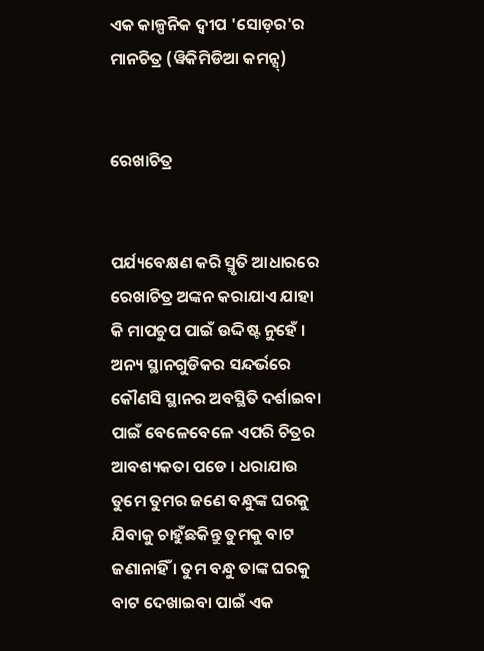ଏକ କାଳ୍ପନିକ ଦ୍ୱୀପ 'ସୋଡ଼ର'ର ମାନଚିତ୍ର (ୱିକିମିଡିଆ କମନ୍ସ୍)


ରେଖାଚିତ୍ର


ପର୍ଯ୍ୟବେକ୍ଷଣ କରି ସ୍ମୃତି ଆଧାରରେ ରେଖାଚିତ୍ର ଅଙ୍କନ କରାଯାଏ ଯାହା କି ମାପଚୁପ ପାଇଁ ଉଦ୍ଦିଷ୍ଟ ନୁହେଁ । ଅନ୍ୟ ସ୍ଥାନଗୁଡିକର ସନ୍ଦର୍ଭରେ କୌଣସି ସ୍ଥାନର ଅବସ୍ଥିତି ଦର୍ଶାଇବା ପାଇଁ ବେଳେବେଳେ ଏପରି ଚିତ୍ରର ଆବଶ୍ୟକତା ପଡେ । ଧରାଯାଉ ତୁମେ ତୁମର ଜଣେ ବନ୍ଧୁଙ୍କ ଘରକୁ ଯିବାକୁ ଚାହୁଁଛକିନ୍ତୁ ତୁମକୁ ବାଟ ଜଣାନାହିଁ । ତୁମ ବନ୍ଧୁ ତାଙ୍କ ଘରକୁ ବାଟ ଦେଖାଇବା ପାଇଁ ଏକ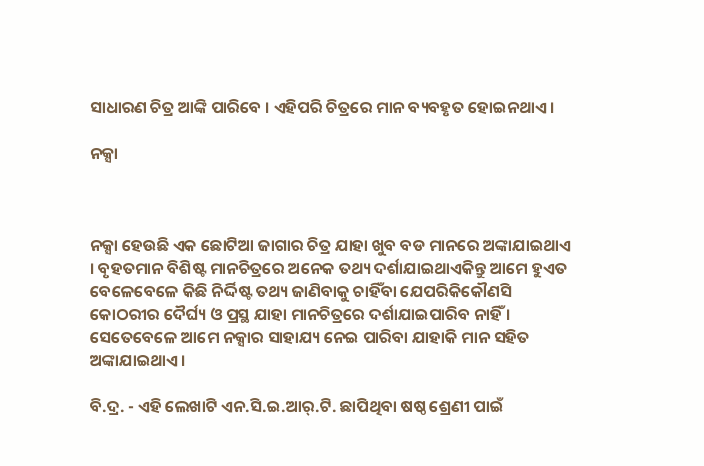ସାଧାରଣ ଚିତ୍ର ଆଙ୍କି ପାରିବେ । ଏହିପରି ଚିତ୍ରରେ ମାନ ବ୍ୟବହୃତ ହୋଇନଥାଏ ।

ନକ୍ସା



ନକ୍ସା ହେଉଛି ଏକ ଛୋଟିଆ ଜାଗାର ଚିତ୍ର ଯାହା ଖୁବ ବଡ ମାନରେ ଅଙ୍କାଯାଇଥାଏ । ବୃହତମାନ ବିଶିଷ୍ଟ ମାନଚିତ୍ରରେ ଅନେକ ତଥ୍ୟ ଦର୍ଶାଯାଇଥାଏକିନ୍ତୁ ଆମେ ହୁଏତ ବେଳେବେଳେ କିଛି ନିର୍ଦ୍ଦିଷ୍ଟ ତଥ୍ୟ ଜାଣିବାକୁ ଚାହିଁବା ଯେପରିକିକୌଣସି କୋଠରୀର ଦୈର୍ଘ୍ୟ ଓ ପ୍ରସ୍ଥ ଯାହା ମାନଚିତ୍ରରେ ଦର୍ଶାଯାଇପାରିବ ନାହିଁ । ସେତେବେଳେ ଆମେ ନକ୍ସାର ସାହାଯ୍ୟ ନେଇ ପାରିବା ଯାହାକି ମାନ ସହିତ ଅଙ୍କାଯାଇଥାଏ ।

ବି.ଦ୍ର. - ଏହି ଲେଖାଟି ଏନ.ସି.ଇ.ଆର୍.ଟି. ଛାପିଥିବା ଷଷ୍ଠ ଶ୍ରେଣୀ ପାଇଁ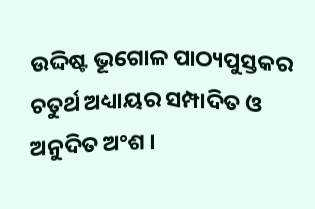ଉଦ୍ଦିଷ୍ଟ ଭୂଗୋଳ ପାଠ୍ୟପୁସ୍ତକର ଚତୁର୍ଥ ଅଧ୍ୟାୟର ସମ୍ପାଦିତ ଓ ଅନୁଦିତ ଅଂଶ ।